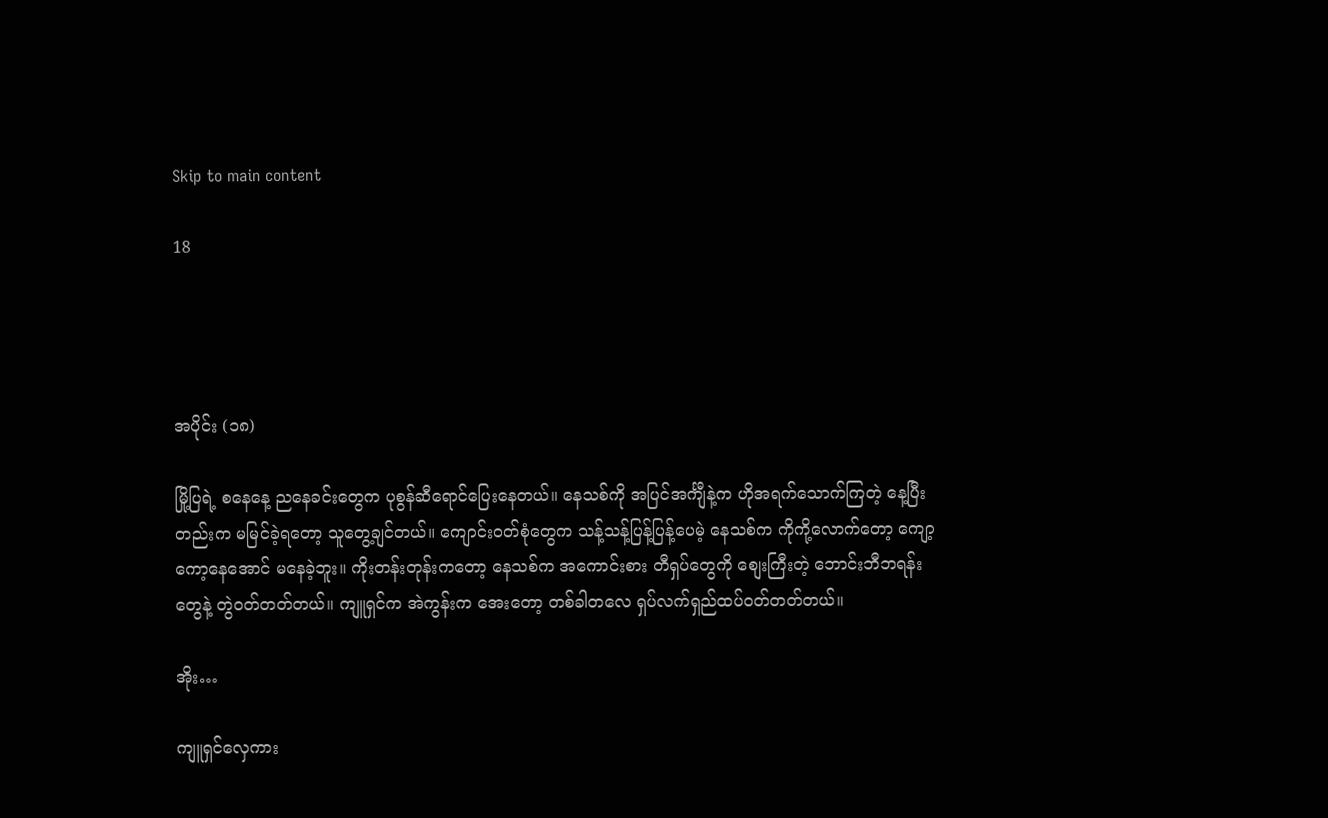Skip to main content

18




အပိုင်း (၁၈)

မြို့ပြရဲ့ စနေနေ့ ညနေခင်းတွေက ပုစွန်ဆီရောင်ပြေးနေတယ်။ နေသစ်ကို အပြင်အင်္ကျီနဲ့က ဟိုအရက်သောက်ကြတဲ့ နေ့ပြီးတည်းက မမြင်ခဲ့ရတော့ သူတွေ့ချင်တယ်။ ကျောင်းဝတ်စုံတွေက သန့်သန့်ပြန့်ပြန့်ပေမဲ့ နေသစ်က ကိုကို့လောက်တော့ ကျော့ကော့နေအောင် မနေခဲ့ဘူး။ ကိုးတန်းတုန်းကတော့ နေသစ်က အကောင်းစား တီရှပ်တွေကို စျေးကြီးတဲ့ ဘောင်းဘီဘရန်းတွေနဲ့ တွဲဝတ်တတ်တယ်။ ကျူရှင်က အဲကွန်းက အေးတော့ တစ်ခါတလေ ရှပ်လက်ရှည်ထပ်ဝတ်တတ်တယ်။

အိုး…

ကျူရှင်လှေကား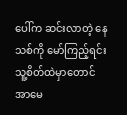ပေါ်က ဆင်းလာတဲ့ နေသစ်ကို မော်ကြည့်ရင်း သူ့စိတ်ထဲမှာ‌တောင် အာမေ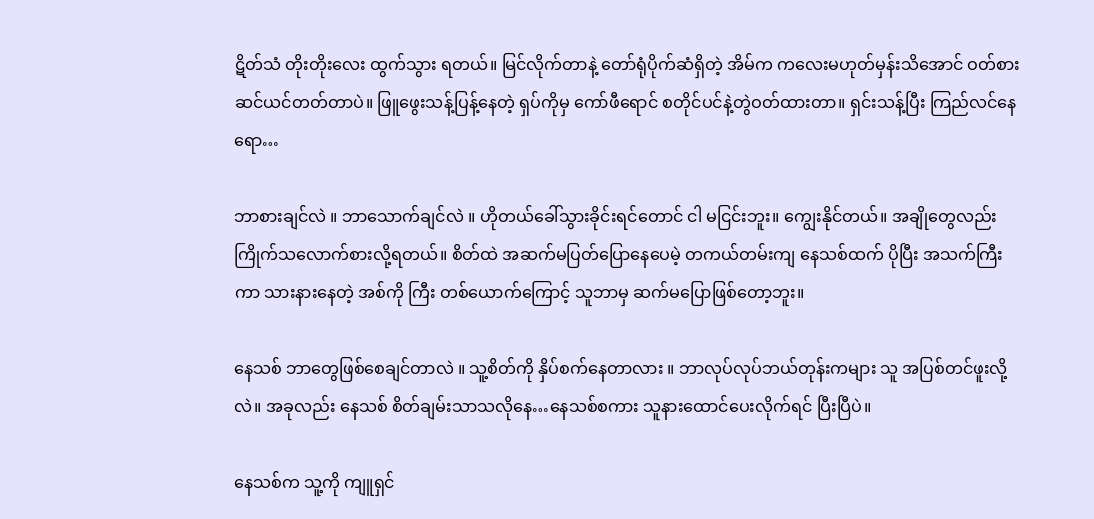ဋိတ်သံ တိုးတိုးလေး ထွက်သွား ရတယ်။ မြင်လိုက်တာနဲ့ တော်ရုံပိုက်ဆံရှိတဲ့ အိမ်က ကလေးမဟုတ်မှန်းသိအောင် ဝတ်စားဆင်ယင်တတ်တာပဲ။ ဖြူဖွေးသန့်ပြန့်နေတဲ့ ရှပ်ကိုမှ ကော်ဖီရောင် စတိုင်ပင်နဲ့တွဲဝတ်ထားတာ။ ရှင်းသန့်ပြီး ကြည်လင်နေရော…

ဘာစားချင်လဲ ။ ဘာသောက်ချင်လဲ ။ ဟိုတယ်ခေါ်သွားခိုင်းရင်တောင် ငါ မငြင်းဘူး။ ကျွေးနိုင်တယ်။ အချိုတွေလည်း ကြိုက်သလောက်စားလို့ရတယ်။ စိတ်ထဲ အဆက်မပြတ်ပြောနေပေမဲ့ တကယ်တမ်းကျ နေသစ်ထက် ပိုပြီး အသက်ကြီးကာ သားနားနေတဲ့ အစ်ကို ကြီး တစ်ယောက်ကြောင့် သူဘာမှ ဆက်မပြောဖြစ်တော့ဘူး။

နေသစ် ဘာတွေဖြစ်စေချင်တာလဲ ။ သူ့စိတ်ကို နှိပ်စက်နေတာလား ။ ဘာလုပ်လုပ်ဘယ်တုန်းကများ သူ အပြစ်တင်ဖူးလို့လဲ။ အခုလည်း နေသစ် စိတ်ချမ်းသာသလိုနေ…နေသစ်စကား သူနားထောင်ပေးလိုက်ရင် ပြီးပြီပဲ။

နေသစ်က သူ့ကို ကျူရှင်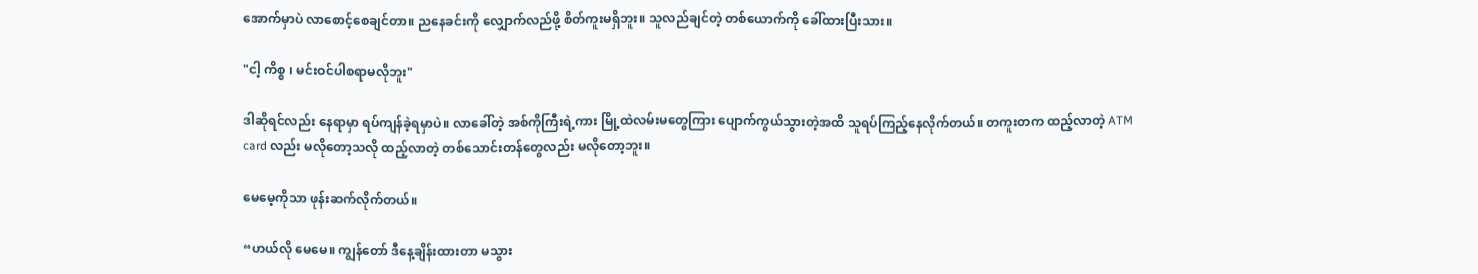အောက်မှာပဲ လာစောင့်စေချင်တာ။ ညနေခင်းကို လျှောက်လည်ဖို့ စိတ်ကူးမရှိဘူး။ သူလည်ချင်တဲ့ တစ်ယောက်ကို ခေါ်ထားပြီးသား။

"ငါ့ ကိစ္စ ၊ မင်းဝင်ပါစရာမလိုဘူး"

ဒါဆိုရင်လည်း နေရာမှာ ရပ်ကျန်ခဲ့ရမှာပဲ။ လာခေါ်တဲ့ အစ်ကိုကြီးရဲ့ကား မြို့ထဲလမ်းမတွေကြား ပျောက်ကွယ်သွားတဲ့အထိ သူရပ်ကြည့်နေလိုက်တယ်။ တကူးတက ထည့်လာတဲ့ ATM card လည်း မလိုတော့သလို ထည့်လာတဲ့ တစ်သောင်းတန်တွေလည်း မလိုတော့ဘူး။

မေမေ့ကိုသာ ဖုန်းဆက်လိုက်တယ်။

“ဟယ်လို မေမေ။ ကျွန်တော် ဒီနေ့ချိန်းထားတာ မသွား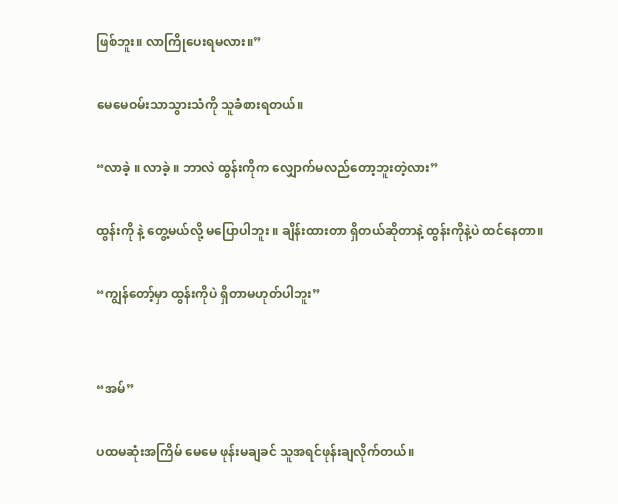ဖြစ်ဘူး။ လာကြိုပေးရမလား။”

မေ‌မေဝမ်းသာသွားသံကို သူခံစားရတယ်။

“လာခဲ့ ။ လာခဲ့ ။ ဘာလဲ ထွန်းကိုက လျှောက်မလည်တော့ဘူးတဲ့လား”

ထွန်းကို နဲ့ တွေ့မယ်လို့ မပြောပါဘူး ။ ချိန်းထားတာ ရှိတယ်ဆိုတာနဲ့ ထွန်းကိုနဲ့ပဲ ထင်နေတာ။

“ကျွန်တော့်မှာ ထွန်းကိုပဲ ရှိတာမဟုတ်ပါဘူး”


“အမ်”

ပထမဆုံးအကြိမ် မေမေ ဖုန်းမချခင် သူအရင်ဖုန်းချလိုက်တယ်။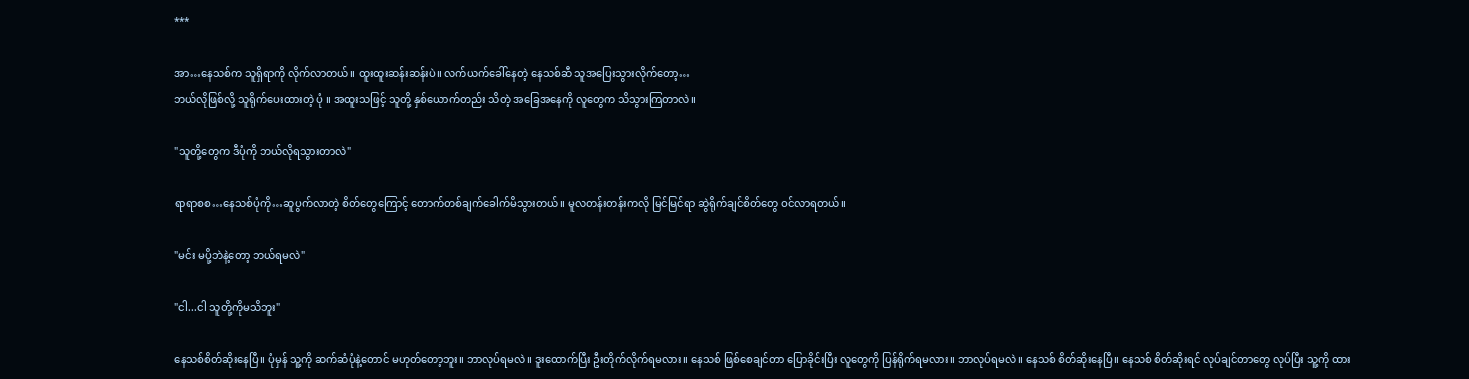***

အာ…နေသစ်က သူရှိရာကို လိုက်လာတယ်။ ထူးထူးဆန်းဆန်းပဲ။ လက်ယက်ခေါ်နေတဲ့ နေသစ်ဆီ သူအပြေးသွားလိုက်တော့…
ဘယ်လိုဖြစ်လို့ သူရိုက်ပေးထားတဲ့ ပုံ ။ အထူးသဖြင့် သူတို့ နှစ်ယောက်တည်း သိတဲ့ အခြေအနေကို လူတွေက သိသွားကြတာလဲ။

"သူတို့တွေက ဒီပုံကို ဘယ်လိုရသွားတာလဲ"

ရာရာစစ…နေသစ်ပုံကို…ဆူပွက်လာတဲ့ စိတ်တွေကြောင့် တောက်တစ်ချက်ခေါက်မိသွားတယ်။ မူလတန်းတန်းကလို မြင်မြင်ရာ ဆွဲရိုက်ချင်စိတ်တွေ ဝင်လာရတယ်။

"မင်း မပို့ဘဲနဲ့တော့ ဘယ်ရမလဲ"

"ငါ...ငါ သူတို့ကိုမသိဘူး"

နေသစ်စိတ်ဆိုးနေပြီ။ ပုံမှန် သူ့ကို ဆက်ဆံပုံနဲ့တောင် မဟုတ်တော့ဘူး။ ဘာလုပ်ရမလဲ။ ဒူးထောက်ပြီး ဦးတိုက်လိုက်ရမလား။ နေသစ် ဖြစ်စေချင်တာ ပြောခိုင်းပြီး လူတွေကို ပြန်ရိုက်ရမလား။ ဘာလုပ်ရမလဲ။ နေသစ် စိတ်ဆိုးနေပြီ။ နေသစ် စိတ်ဆိုးရင် လုပ်ချင်တာတွေ လုပ်ပြီး သူ့ကို ထား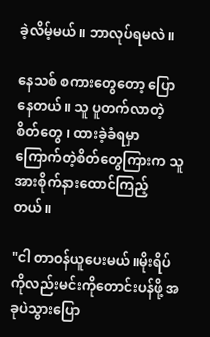ခဲ့လိမ့်မယ်။ ဘာလုပ်ရမလဲ။

နေသစ် စကားတွေတော့ ပြောနေတယ်။ သူ ပူတက်လာတဲ့ စိတ်တွေ ၊ ထားခဲ့ခံရမှာ ကြောက်တဲ့စိတ်တွေကြားက သူအားစိုက်နားထောင်ကြည့်တယ်။

"ငါ တာဝန်ယူပေးမယ်။မိုးရိပ်ကိုလည်းမင်းကိုတောင်းပန်ဖို့ အခုပဲသွားပြော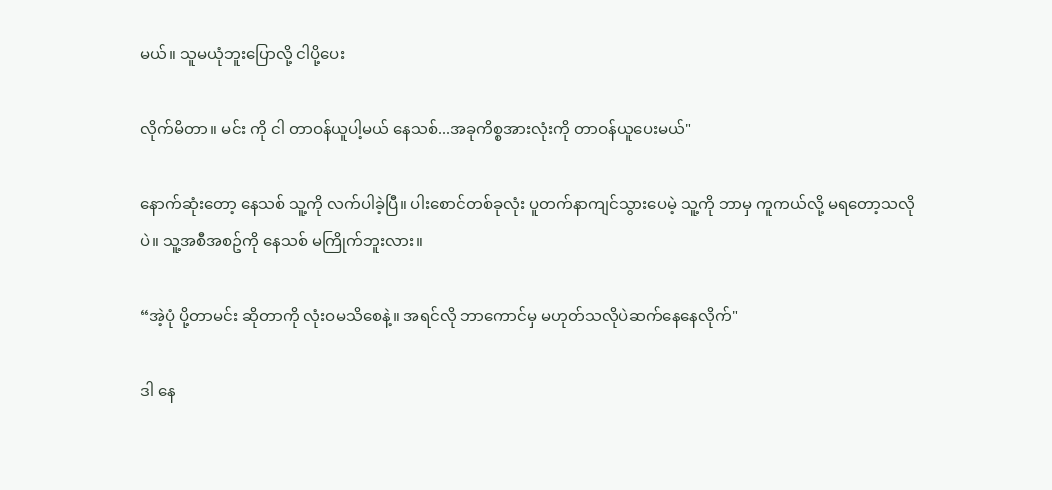မယ်။ သူမယုံဘူးပြောလို့ ငါပို့ပေး

လိုက်မိတာ။ မင်း ကို ငါ တာဝန်ယူပါ့မယ် နေသစ်...အခုကိစ္စအားလုံးကို တာဝန်ယူပေးမယ်"

နောက်ဆုံးတော့ နေသစ် သူ့ကို လက်ပါခဲ့ပြီ။ ပါးစောင်တစ်ခုလုံး ပူတက်နာကျင်သွားပေမဲ့ သူ့ကို ဘာမှ ကူကယ်လို့ မရတော့သလိုပဲ။ သူ့အစီအစဥ်ကို နေသစ် မကြိုက်ဘူးလား။

“အဲ့ပုံ ပို့တာမင်း ဆိုတာကို လုံးဝမသိစေနဲ့။ အရင်လို ဘာကောင်မှ မဟုတ်သလိုပဲဆက်နေနေလိုက်"

ဒါ နေ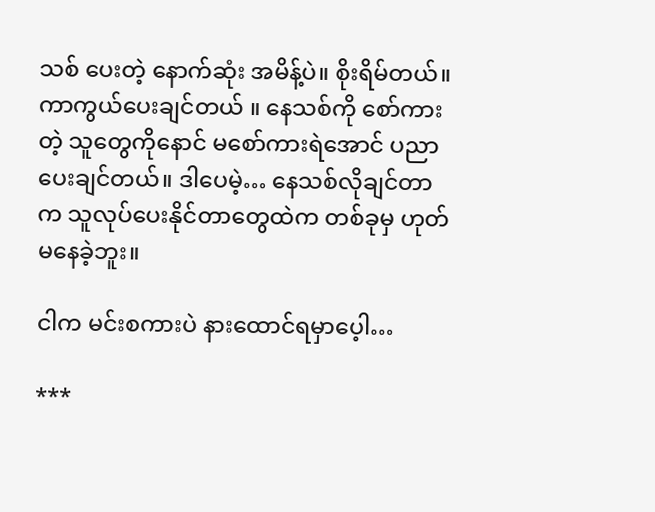သစ် ပေးတဲ့ နောက်ဆုံး အမိန့်ပဲ။ စိုးရိမ်တယ်။ ကာကွယ်ပေးချင်တယ် ။ နေသစ်ကို စော်ကားတဲ့ သူတွေကို‌နောင် မစော်ကားရဲအောင် ပညာပေးချင်တယ်။ ဒါပေမဲ့… နေသစ်လိုချင်တာက သူလုပ်ပေးနိုင်တာတွေထဲက တစ်ခုမှ ဟုတ်မနေခဲ့ဘူး။

ငါက မင်းစကားပဲ နားထောင်ရမှာပေ့ါ…

***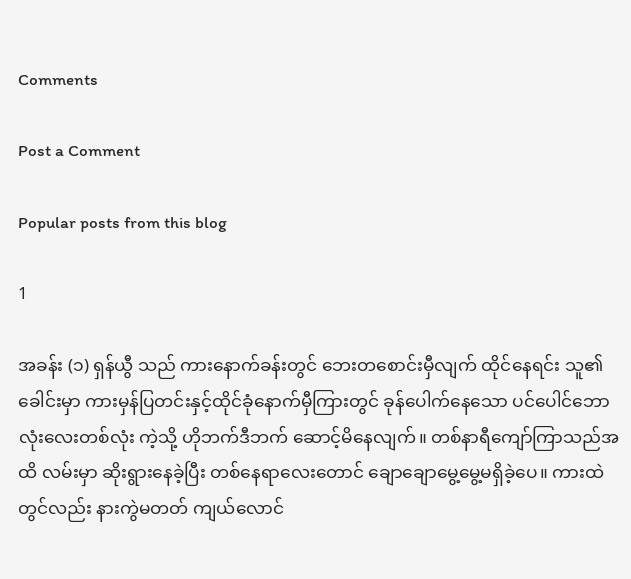Comments

Post a Comment

Popular posts from this blog

1

အခန်း (၁) ရှန်ယွီ သည် ကားနောက်ခန်းတွင် ဘေးတစောင်းမှီလျက် ထိုင်နေရင်း သူ၏ခေါင်းမှာ ကားမှန်ပြတင်းနှင့်ထိုင်ခုံနောက်မှီကြားတွင် ခုန်ပေါက်နေသော ပင်ပေါင်ဘောလုံးလေးတစ်လုံး ကဲ့သို့ ဟိုဘက်ဒီဘက် ဆောင့်မိနေလျက်။ တစ်နာရီကျော်ကြာသည်အထိ လမ်းမှာ ဆိုးရွားနေခဲ့ပြီး တစ်နေရာလေးတောင် ချောချောမွေ့မွေ့မရှိခဲ့ပေ။ ကားထဲတွင်လည်း နားကွဲမတတ် ကျယ်လောင်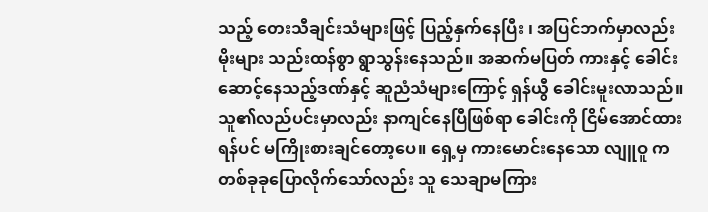သည့် တေးသီချင်းသံများဖြင့် ပြည့်နှက်နေပြီး ၊ အပြင်ဘက်မှာလည်း မိုးများ သည်းထန်စွာ ရွာသွန်းနေသည်။ အဆက်မပြတ် ကားနှင့် ခေါင်း ဆောင့်နေသည့်ဒဏ်နှင့် ဆူညံသံများကြောင့် ရှန်ယွီ ခေါင်းမူးလာသည်။ သူ၏လည်ပင်းမှာလည်း နာကျင်နေပြီဖြစ်ရာ ခေါင်းကို ငြိမ်အောင်ထားရန်ပင် မကြိုးစားချင်တော့ပေ။ ရှေ့မှ ကားမောင်းနေသော လျူဝူ က တစ်ခုခုပြောလိုက်သော်လည်း သူ သေချာမကြား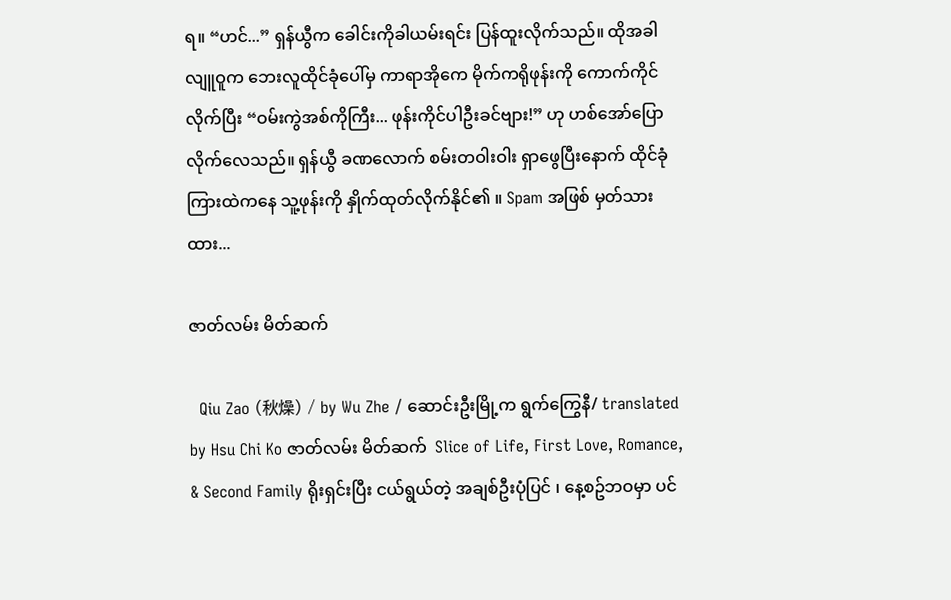ရ။ “ဟင်...” ရှန်ယွီက ခေါင်းကိုခါယမ်းရင်း ပြန်ထူးလိုက်သည်။ ထိုအခါ လျူဝူက ဘေးလူထိုင်ခုံပေါ်မှ ကာရာအိုကေ မိုက်ကရိုဖုန်းကို ကောက်ကိုင်လိုက်ပြီး “ဝမ်းကွဲအစ်ကိုကြီး... ဖုန်းကိုင်ပါဦးခင်ဗျား!” ဟု ဟစ်အော်ပြောလိုက်လေသည်။ ရှန်ယွီ ခဏလောက် စမ်းတဝါးဝါး ရှာဖွေပြီးနောက် ထိုင်ခုံကြားထဲကနေ သူ့ဖုန်းကို နှိုက်ထုတ်လိုက်နိုင်၏ ။ Spam အဖြစ် မှတ်သားထား...

ဇာတ်လမ်း မိတ်ဆက်

  Qiu Zao (秋燥) / by Wu Zhe / ဆောင်းဦးမြို့က ရွက်ကြွေနီ/ translated by Hsu Chi Ko ဇာတ်လမ်း မိတ်ဆက်  Slice of Life, First Love, Romance, & Second Family ရိုးရှင်းပြီး ငယ်ရွယ်တဲ့ အချစ်ဦးပုံပြင် ၊ နေ့စဥ်ဘဝမှာ ပင်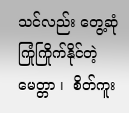သင်လည်း တွေ့ဆုံ ကြုံကြိုက်နိုင်တဲ့ မေတ္တာ ၊  စိတ်ကူး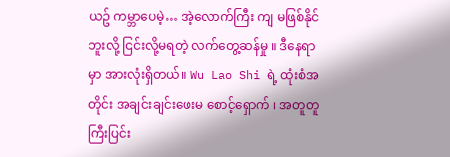ယဥ် ကမ္ဘာပေမဲ့… အဲ့လောက်ကြီး ကျ မဖြစ်နိုင်ဘူးလို့ ငြင်းလို့မရတဲ့ လက်တွေ့ဆန်မှု ။ ဒီနေရာမှာ အားလုံးရှိတယ်။ Wu Lao Shi ရဲ့ ထုံးစံအတိုင်း အချင်းချင်းဖေးမ စောင့်‌ရှောက် ၊ အတူတူ ကြီးပြင်း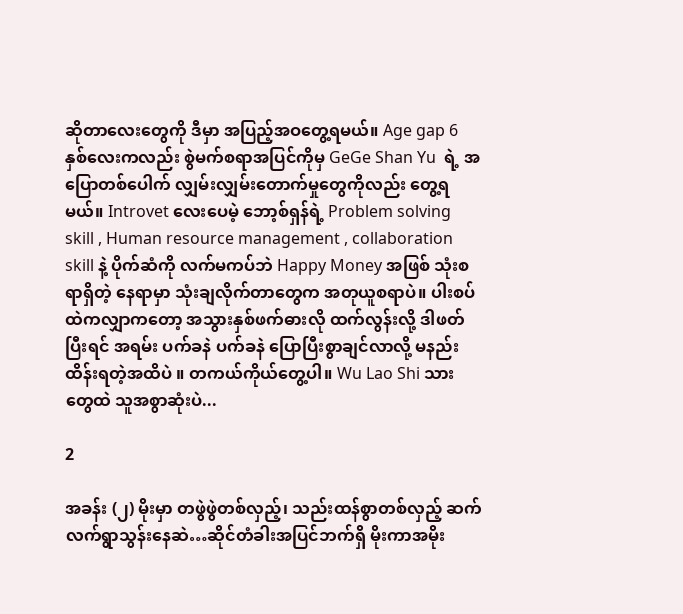ဆိုတာလေးတွေကို ဒီမှာ အပြည့်အဝတွေ့ရမယ်။ Age gap 6 နှစ်လေးကလည်း စွဲမက်စရာအပြင်ကိုမှ GeGe Shan Yu  ရဲ့ အပြောတစ်ပေါက် လျှမ်းလျှမ်းတောက်မှုတွေကိုလည်း တွေ့ရမယ်။ Introvet လေးပေမဲ့ ဘော့စ်ရှန်ရဲ့ Problem solving skill , Human resource management , collaboration skill နဲ့ ပိုက်ဆံကို လက်မကပ်ဘဲ Happy Money အဖြစ် သုံးစရာရှိတဲ့ နေရာမှာ သုံးချလိုက်တာတွေက အတုယူစရာပဲ။ ပါးစပ်ထဲကလျှာကတော့ အသွားနှစ်ဖက်ဓားလို ထက်လွန်းလို့ ဒါဖတ်ပြီးရင် အရမ်း ပက်ခနဲ ပက်ခနဲ ပြောပြီးစွာချင်လာလို့ မနည်းထိန်းရတဲ့အထိပဲ ။ တကယ်ကိုယ်တွေ့ပါ။ Wu Lao Shi သားတွေထဲ သူအစွာဆုံးပဲ...

2

အခန်း (၂) မိုးမှာ တဖွဲဖွဲတစ်လှည့်၊ သည်းထန်စွာတစ်လှည့် ဆက်လက်ရွာသွန်းနေဆဲ…ဆိုင်တံခါးအပြင်ဘက်ရှိ မိုးကာအမိုး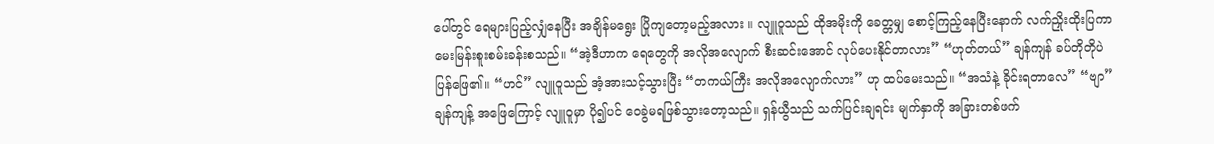ပေါ်တွင် ရေများပြည့်လျှံနေပြီး အချိန်မရွေး ပြိုကျတော့မည့်အလား ။ လျူဝူသည် ထိုအမိုးကို ခေတ္တမျှ စောင့်ကြည့်နေပြီးနောက် လက်ညှိုးထိုးပြကာ မေးမြန်းစူးစမ်းခန်းစသည်။ “အဲ့ဒီဟာက ရေတွေကို အလိုအလျောက် စီးဆင်းအောင် လုပ်ပေးနိုင်တာလား” “ဟုတ်တယ်” ချန်ကျန် ခပ်တိုတိုပဲ ပြန်ဖြေ၏။ “ဟင်” လျူဝူသည် အံ့အားသင့်သွားပြီး “တကယ်ကြီး အလိုအလျောက်လား” ဟု ထပ်မေးသည်။ “အသံနဲ့ ခိုင်းရတာလေ” “ဗျာ” ချန်ကျန့် အဖြေကြောင့် လျူဝူမှာ ပို၍ပင် ဝေခွဲမရဖြစ်သွားတော့သည်။ ရှန်ယွီသည် သက်ပြင်းချရင်း မျက်နှာကို အခြားတစ်ဖက်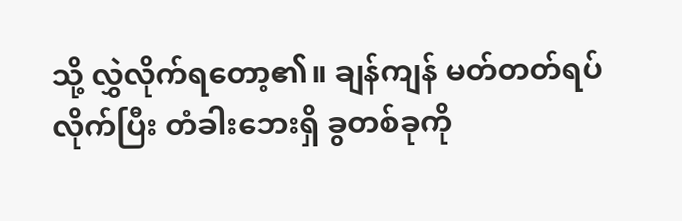သို့ လွှဲလိုက်ရ‌တော့၏။ ချန်ကျန် မတ်တတ်ရပ်လိုက်ပြီး တံခါးဘေးရှိ ခွတစ်ခုကို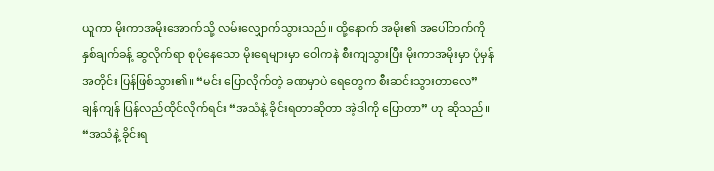ယူကာ မိုးကာအမိုးအောက်သို့ လမ်းလျှောက်သွားသည်။ ထို့နောက် အမိုး၏ အပေါ်ဘက်ကို နှစ်ချက်ခန့် ဆွလိုက်ရာ စုပုံနေသော မိုးရေများမှာ ဝေါကနဲ စီးကျသွားပြီး မိုးကာအမိုးမှာ ပုံမှန်အတိုင်း ပြန်ဖြစ်သွား၏။ “မင်း ပြောလိုက်တဲ့ ခဏမှာပဲ ရေတွေက စီးဆင်းသွားတာလေ” ချန်ကျန် ပြန်လည်ထိုင်လိုက်ရင်း “အသံနဲ့ ခိုင်းရတာဆိုတာ အဲ့ဒါကို ပြောတာ” ဟု ဆိုသည်။ “အသံနဲ့ ခိုင်းရ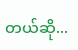တယ်ဆို...